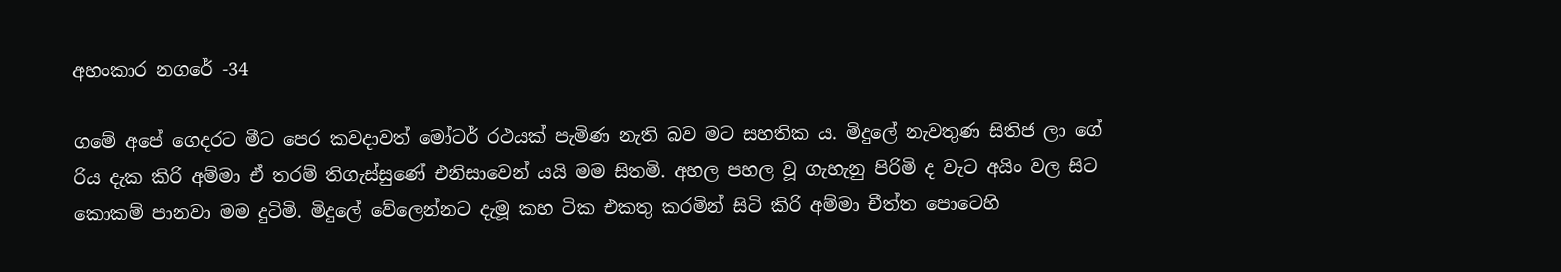අහංකාර නගරේ -34

ගමේ අපේ ගෙදරට මීට පෙර කවදාවත් මෝටර් රථයක් පැමිණ නැති බව මට සහතික ය. මිදුලේ නැවතුණ සිතිජ ලා ගේ රිය දැක කිරි අම්මා ඒ තරම් තිගැස්සුණේ එනිසාවෙන් යයි මම සිතමි. අහල පහල වූ ගැහැනු පිරිමි ද වැට අයිං වල සිට කොකම් පානවා මම දුටිමි. මිදුලේ වේලෙන්නට දැමූ කහ ටික එකතු කරමින් සිටි කිරි අම්මා චීත්ත පොටෙහි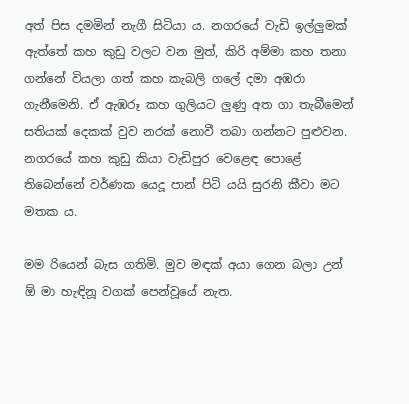අත් පිස දමමින් නැගී සිටියා ය. නගරයේ වැඩි ඉල්ලුමක් ඇත්තේ කහ කුඩු වලට වන මුත්, කිරි අම්මා කහ තනා ගන්නේ වියලා ගත් කහ කැබලි ගලේ දමා අඹරා ගැනීමෙනි. ඒ ඇඹරූ කහ ගුලියට ලුණු අත ගා තැබීමෙන් සතියක් දෙකක් වුව නරක් නොවී තබා ගන්නට පුළුවන. නගරයේ කහ කුඩු කියා වැඩිපුර වෙළෙඳ පොළේ තිබෙන්නේ වර්ණක යෙදූ පාන් පිටි යයි සුරනි කීවා මට මතක ය.

මම රියෙන් බැස ගතිමි. මුව මඳක් අයා ගෙන බලා උන් ඕ මා හැඳිනූ වගක් පෙන්වූයේ නැත.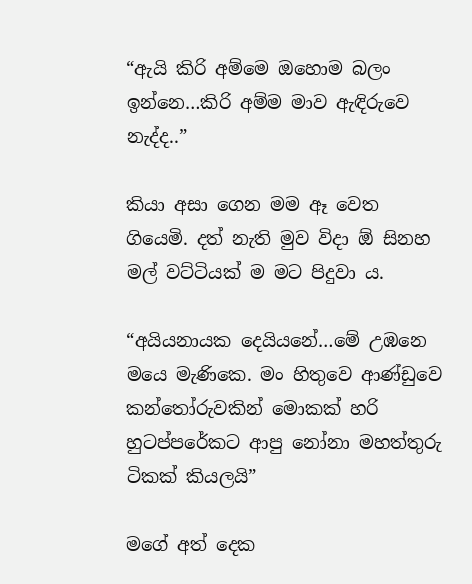“ඇයි කිරි අම්මෙ ඔහොම බලං ඉන්නෙ…කිරි අම්ම මාව ඇඳිරුවෙ නැද්ද..”

කියා අසා ගෙන මම ඈ වෙත ගියෙමි. දත් නැති මුව විදා ඕ සිනහ මල් වට්ටියක් ම මට පිදුවා ය.

“අයියනායක දෙයියනේ…මේ උඹනෙ මයෙ මැණිකෙ. මං හිතුවෙ ආණ්ඩුවෙ කන්තෝරුවකින් මොකක් හරි හුටප්පරේකට ආපු නෝනා මහත්තුරු ටිකක් කියලයි”

මගේ අත් දෙක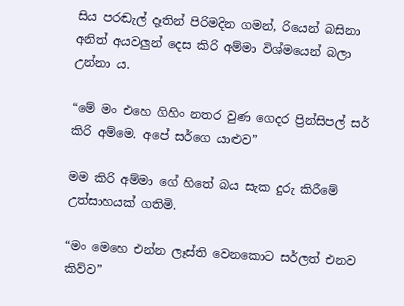සිය පරඬැල් දෑතින් පිරිමදින ගමන්, රියෙන් බසිනා අනිත් අයවලුන් දෙස කිරි අම්මා විශ්මයෙන් බලා උන්නා ය.

“මේ මං එහෙ ගිහිං නතර වුණ ගෙදර ප්‍රින්සිපල් සර් කිරි අම්මෙ. අපේ සර්ගෙ යාළුව”

මම කිරි අම්මා ගේ හිතේ බය සැක දුරු කිරීමේ උත්සාහයක් ගතිමි.

“මං මෙහෙ එන්න ලෑස්ති වෙනකොට සර්ලත් එනව කිව්ව”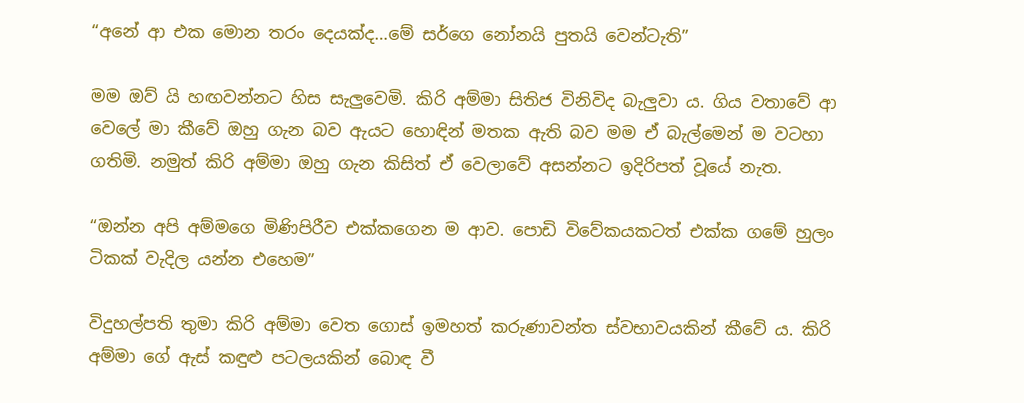“අනේ ආ එක මොන තරං දෙයක්ද…මේ සර්ගෙ නෝනයි පුතයි වෙන්ටැති”

මම ඔව් යි හඟවන්නට හිස සැලුවෙමි. කිරි අම්මා සිතිජ විනිවිද බැලුවා ය. ගිය වතාවේ ආ වෙලේ මා කීවේ ඔහු ගැන බව ඇයට හොඳින් මතක ඇති බව මම ඒ බැල්මෙන් ම වටහා ගතිමි. නමුත් කිරි අම්මා ඔහු ගැන කිසිත් ඒ වෙලාවේ අසන්නට ඉදිරිපත් වූයේ නැත.

“ඔන්න අපි අම්මගෙ මිණිපිරීව එක්කගෙන ම ආව. පොඩි විවේකයකටත් එක්ක ගමේ හුලං ටිකක් වැදිල යන්න එහෙම”

විදුහල්පති තුමා කිරි අම්මා වෙත ගොස් ඉමහත් කරුණාවන්ත ස්වභාවයකින් කීවේ ය. කිරි අම්මා ගේ ඇස් කඳුළු පටලයකින් බොඳ වී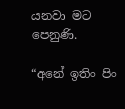යනවා මට පෙනුණි.

“අනේ ඉතිං පිං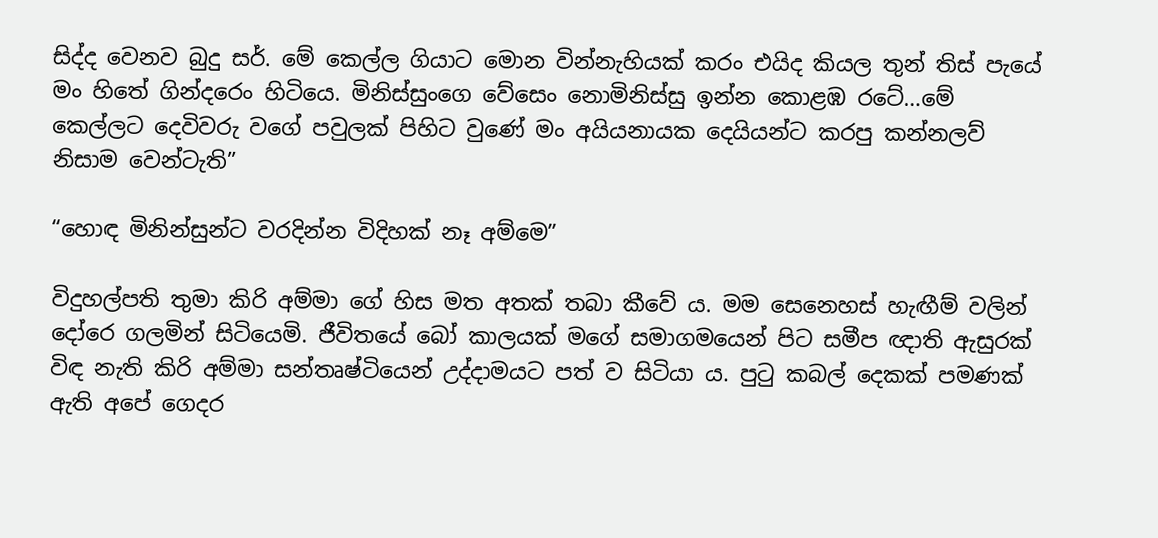සිද්ද වෙනව බුදු සර්. මේ කෙල්ල ගියාට මොන වින්නැහියක් කරං එයිද කියල තුන් තිස් පැයේ මං හිතේ ගින්දරෙං හිටියෙ. මිනිස්සුංගෙ වේසෙං නොමිනිස්සු ඉන්න කොළඹ රටේ…මේ කෙල්ලට දෙවිවරු වගේ පවුලක් පිහිට වුණේ මං අයියනායක දෙයියන්ට කරපු කන්නලව් නිසාම වෙන්ටැති”

“හොඳ මිනින්සුන්ට වරදින්න විදිහක් නෑ අම්මෙ”

විදුහල්පති තුමා කිරි අම්මා ගේ හිස මත අතක් තබා කීවේ ය. මම සෙනෙහස් හැඟීම් වලින් දෝරෙ ගලමින් සිටියෙමි. ජීවිතයේ බෝ කාලයක් මගේ සමාගමයෙන් පිට සමීප ඥාති ඇසුරක් විඳ නැති කිරි අම්මා සන්තෘෂ්ටියෙන් උද්දාමයට පත් ව සිටියා ය. පුටු කබල් දෙකක් පමණක් ඇති අපේ ගෙදර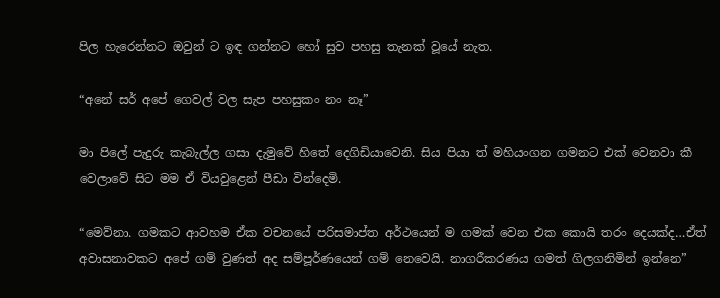පිල හැරෙන්නට ඔවුන් ට ඉඳ ගන්නට හෝ සුව පහසු තැනක් වූයේ නැත.

“අනේ සර් අපේ ගෙවල් වල සැප පහසුකං නං නෑ”

මා පිලේ පැදුරු කැබැල්ල ගසා දැමුවේ හිතේ දෙගිඩියාවෙනි. සිය පියා ත් මහියංගන ගමනට එක් වෙනවා කී වෙලාවේ සිට මම ඒ වියවුළෙන් පීඩා වින්දෙමි.

“මෙව්නා. ගමකට ආවහම ඒක වචනයේ පරිසමාප්ත අර්ථයෙන් ම ගමක් වෙන එක කොයි තරං දෙයක්ද…ඒත් අවාසනාවකට අපේ ගම් වුණත් අද සම්පූර්ණයෙන් ගම් නෙවෙයි. නාගරීකරණය ගමත් ගිලගනිමින් ඉන්නෙ”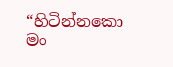“හිටින්නකො මං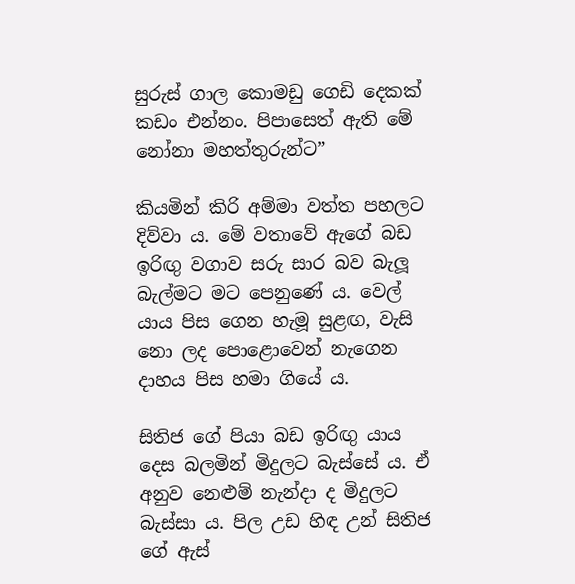සුරුස් ගාල කොමඩු ගෙඩි දෙකක් කඩං එන්නං. පිපාසෙත් ඇති මේ නෝනා මහත්තුරුන්ට”

කියමින් කිරි අම්මා වත්ත පහලට දිව්වා ය. මේ වතාවේ ඇගේ බඩ ඉරිඟු වගාව සරු සාර බව බැලූ බැල්මට මට පෙනුණේ ය. වෙල් යාය පිස ගෙන හැමූ සුළඟ, වැසි නො ලද පොළොවෙන් නැගෙන දාහය පිස හමා ගියේ ය.

සිතිජ ගේ පියා බඩ ඉරිඟු යාය දෙස බලමින් මිදුලට බැස්සේ ය. ඒ අනුව නෙළුම් නැන්දා ද මිදුලට බැස්සා ය. පිල උඩ හිඳ උන් සිතිජ ගේ ඇස්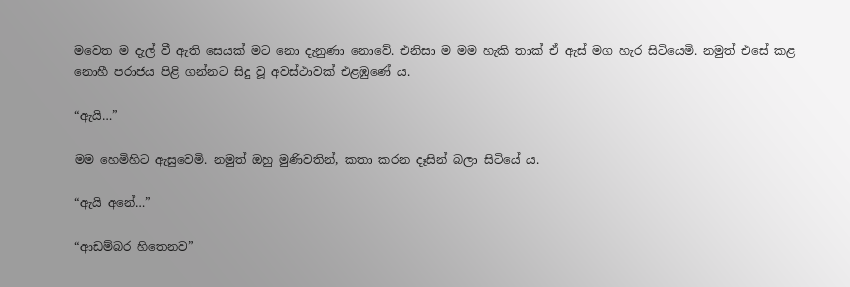මවෙත ම දැල් වී ඇති සෙයක් මට නො දැනුණා නොවේ. එනිසා ම මම හැකි තාක් ඒ ඇස් මග හැර සිටියෙමි. නමුත් එසේ කළ නොහී පරාජය පිළි ගන්නට සිදු වූ අවස්ථාවක් එළඹුණේ ය.

“ඇයි…”

මම හෙමිහිට ඇසුවෙමි. නමුත් ඔහු මුණිවතින්, කතා කරන දෑසින් බලා සිටියේ ය.

“ඇයි අනේ…”

“ආඩම්බර හිතෙනව”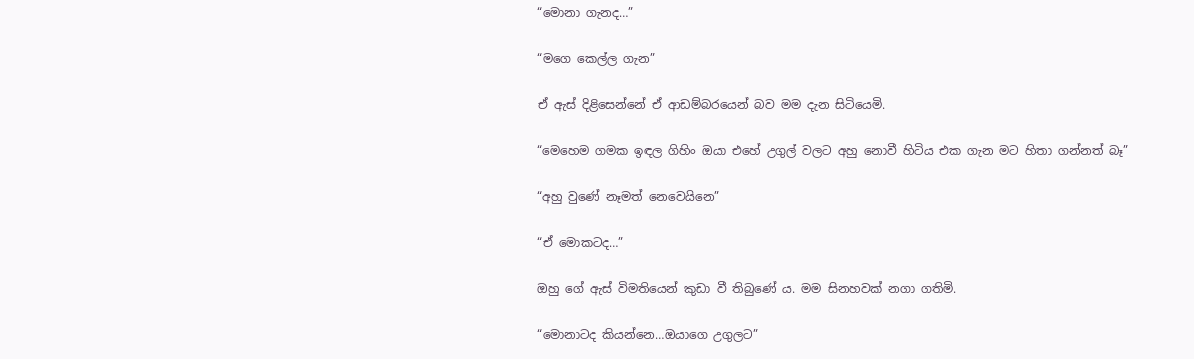“මොනා ගැනද…”

“මගෙ කෙල්ල ගැන”

ඒ ඇස් දිළිසෙන්නේ ඒ ආඩම්බරයෙන් බව මම දැන සිටියෙමි.

“මෙහෙම ගමක ඉඳල ගිහිං ඔයා එහේ උගුල් වලට අහු නොවී හිටිය එක ගැන මට හිතා ගන්නත් බෑ”

“අහු වුණේ නෑමත් නෙවෙයිනෙ”

“ඒ මොකටද…”

ඔහු ගේ ඇස් විමතියෙන් කුඩා වී තිබුණේ ය. මම සිනහවක් නගා ගතිමි.

“මොනාටද කියන්නෙ…ඔයාගෙ උගුලට”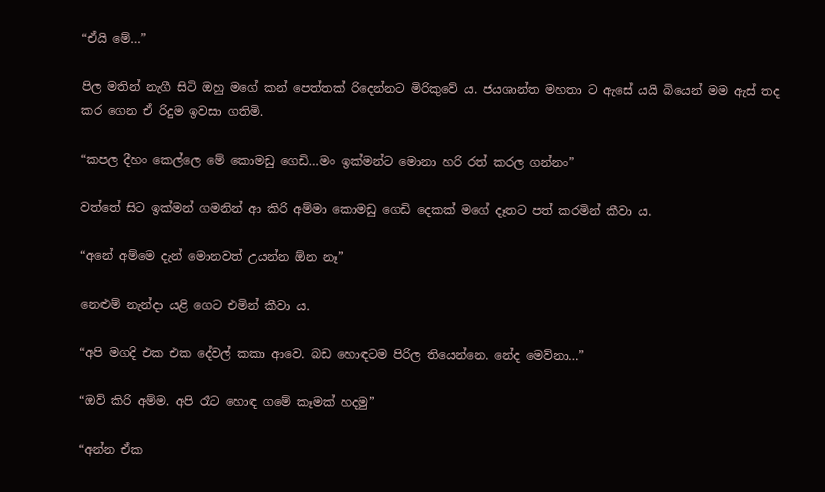“ඒයි මේ…”

පිල මතින් නැගී සිටි ඔහු මගේ කන් පෙත්තක් රිදෙන්නට මිරිකුවේ ය. ජයශාන්ත මහතා ට ඇසේ යයි බියෙන් මම ඇස් තද කර ගෙන ඒ රිදුම ඉවසා ගතිමි.

“කපල දීහං කෙල්ලෙ මේ කොමඩු ගෙඩි…මං ඉක්මන්ට මොනා හරි රත් කරල ගන්නං”

වත්තේ සිට ඉක්මන් ගමනින් ආ කිරි අම්මා කොමඩු ගෙඩි දෙකක් මගේ දෑතට පත් කරමින් කීවා ය.

“අනේ අම්මෙ දැන් මොනවත් උයන්න ඕන නෑ”

නෙළුම් නැන්දා යළි ගෙට එමින් කීවා ය.

“අපි මගදි එක එක දේවල් කකා ආවෙ. බඩ හොඳටම පිරිල තියෙන්නෙ. නේද මෙව්නා…”

“ඔව් කිරි අම්ම. අපි රෑට හොඳ ගමේ කෑමක් හදමු”

“අන්න ඒක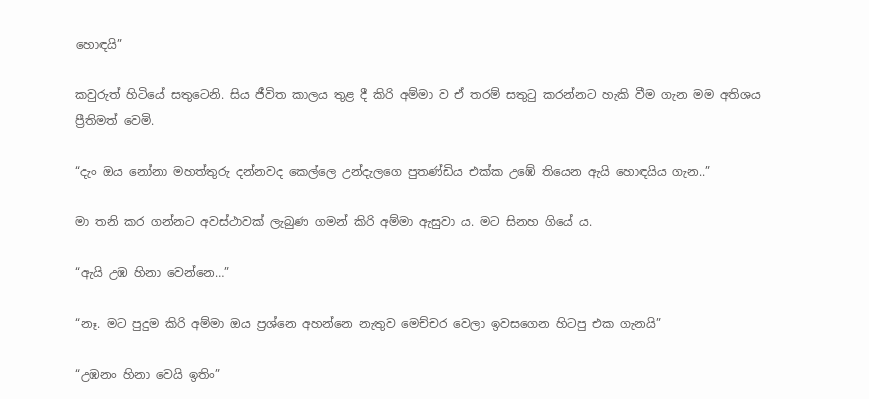හොඳයි”

කවුරුත් හිටියේ සතුටෙනි. සිය ජීවිත කාලය තුළ දී කිරි අම්මා ව ඒ තරම් සතුටු කරන්නට හැකි වීම ගැන මම අතිශය ප්‍රීතිමත් වෙමි.

“දැං ඔය නෝනා මහත්තුරු දන්නවද කෙල්ලෙ උන්දැලගෙ පුතණ්ඩිය එක්ක උඹේ තියෙන ඇයි හොඳයිය ගැන..”

මා තනි කර ගන්නට අවස්ථාවක් ලැබුණ ගමන් කිරි අම්මා ඇසුවා ය. මට සිනහ ගියේ ය.

“ඇයි උඹ හිනා වෙන්නෙ…”

“නෑ. මට පුදුම කිරි අම්මා ඔය ප්‍රශ්නෙ අහන්නෙ නැතුව මෙච්චර වෙලා ඉවසගෙන හිටපු එක ගැනයි”

“උඹනං හිනා වෙයි ඉතිං”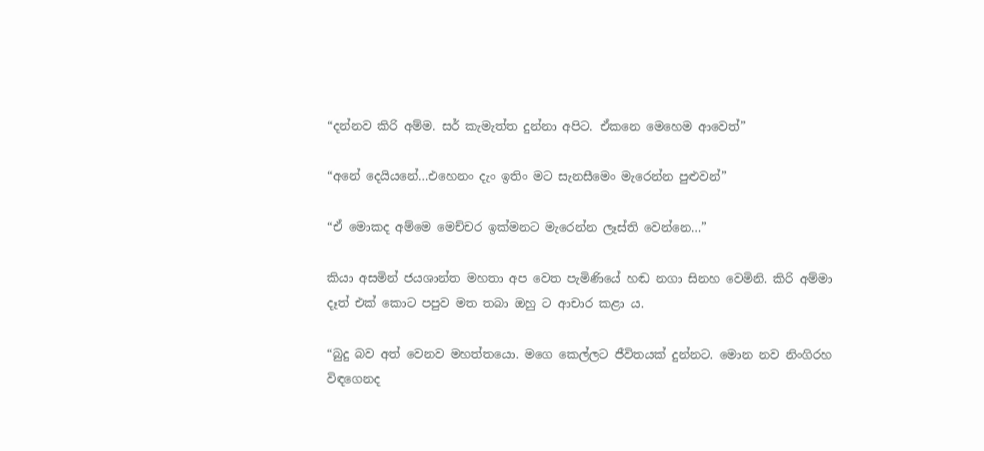“දන්නව කිරි අම්ම. සර් කැමැත්ත දුන්නා අපිට. ඒකනෙ මෙහෙම ආවෙත්”

“අනේ දෙයියනේ…එහෙනං දැං ඉතිං මට සැනසීමෙං මැරෙන්න පුළුවන්”

“ඒ මොකද අම්මෙ මෙච්චර ඉක්මනට මැරෙන්න ලෑස්ති වෙන්නෙ…”

කියා අසමින් ජයශාන්ත මහතා අප වෙත පැමිණියේ හඬ නගා සිනහ වෙමිනි. කිරි අම්මා දෑත් එක් කොට පපුව මත තබා ඔහු ට ආචාර කළා ය.

“බුදු බව අත් වෙනව මහත්තයො. මගෙ කෙල්ලට ජීවිතයක් දුන්නට. මොන නව නිංගිරහ විඳගෙනද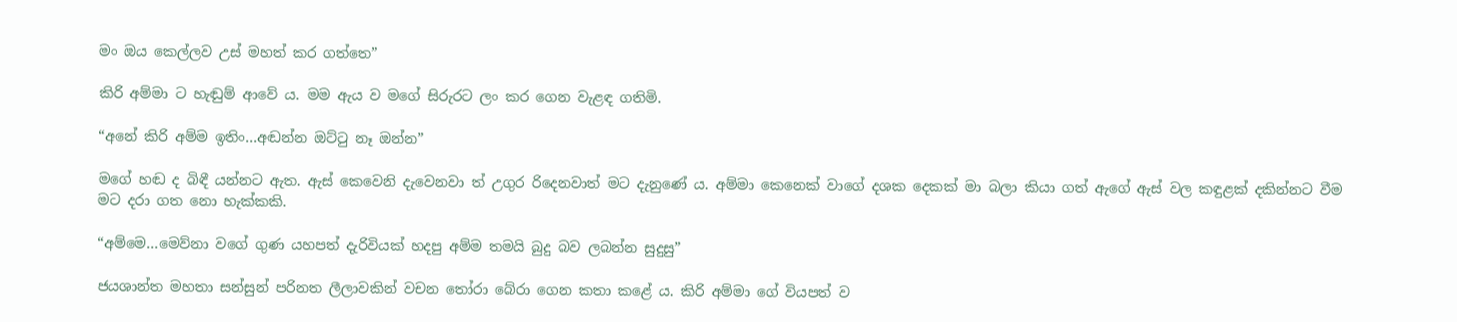මං ඔය කෙල්ලව උස් මහත් කර ගත්තෙ”

කිරි අම්මා ට හැඬුම් ආවේ ය. මම ඇය ව මගේ සිරුරට ලං කර ගෙන වැළඳ ගතිමි.

“අනේ කිරි අම්ම ඉතිං…අඬන්න ඔට්ටු නෑ ඔන්න”

මගේ හඬ ද බිඳී යන්නට ඇත. ඇස් කෙවෙනි දැවෙනවා ත් උගුර රිදෙනවාත් මට දැනුණේ ය. අම්මා කෙනෙක් වාගේ දශක දෙකක් මා බලා කියා ගත් ඇගේ ඇස් වල කඳුළක් දකින්නට වීම මට දරා ගත නො හැක්කකි.

“අම්මෙ…මෙව්නා වගේ ගුණ යහපත් දැරිවියක් හදපු අම්ම තමයි බුදු බව ලබන්න සුදුසු”

ජයශාන්ත මහතා සන්සුන් පරිනත ලීලාවකින් වචන තෝරා බේරා ගෙන කතා කළේ ය. කිරි අම්මා ගේ වියපත් ව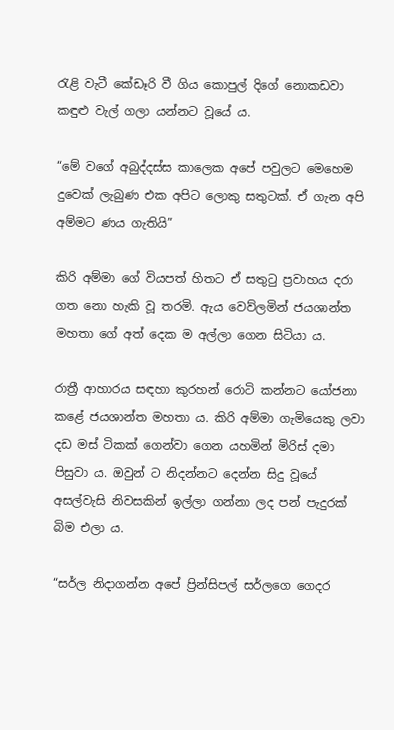රැළි වැටී කේඩෑරි වී ගිය කොපුල් දිගේ නොකඩවා කඳුළු වැල් ගලා යන්නට වූයේ ය.

“මේ වගේ අබුද්දස්ස කාලෙක අපේ පවුලට මෙහෙම දුවෙක් ලැබුණ එක අපිට ලොකු සතුටක්. ඒ ගැන අපි අම්මට ණය ගැතියි”

කිරි අම්මා ගේ වියපත් හිතට ඒ සතුටු ප්‍රවාහය දරා ගත නො හැකි වූ තරමි. ඇය වෙව්ලමින් ජයශාන්ත මහතා ගේ අත් දෙක ම අල්ලා ගෙන සිටියා ය.

රාත්‍රී ආහාරය සඳහා කුරහන් රොටි කන්නට යෝජනා කළේ ජයශාන්ත මහතා ය. කිරි අම්මා ගැමියෙකු ලවා දඩ මස් ටිකක් ගෙන්වා ගෙන යහමින් මිරිස් දමා පිසුවා ය. ඔවුන් ට නිදන්නට දෙන්න සිදු වූයේ අසල්වැසි නිවසකින් ඉල්ලා ගන්නා ලද පන් පැදුරක් බිම එලා ය.

“සර්ල නිදාගන්න අපේ ප්‍රින්සිපල් සර්ලගෙ ගෙදර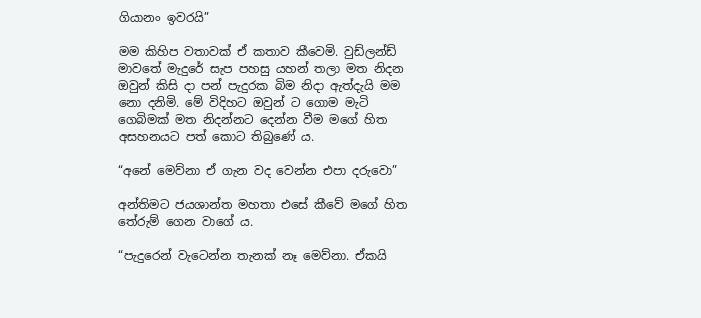ගියානං ඉවරයි”

මම කිහිප වතාවක් ඒ කතාව කීවෙමි. වුඩ්ලන්ඩ් මාවතේ මැදුරේ සැප පහසු යහන් තලා මත නිදන ඔවුන් කිසි දා පන් පැදුරක බිම නිදා ඇත්දැයි මම නො දනිමි. මේ විදිහට ඔවුන් ට ගොම මැටි ගෙබිමක් මත නිදන්නට දෙන්න වීම මගේ හිත අසහනයට පත් කොට තිබුණේ ය.

“අනේ මෙව්නා ඒ ගැන වද වෙන්න එපා දරුවො”

අන්තිමට ජයශාන්ත මහතා එසේ කීවේ මගේ හිත තේරුම් ගෙන වාගේ ය.

“පැදුරෙන් වැටෙන්න තැනක් නෑ මෙව්නා. ඒකයි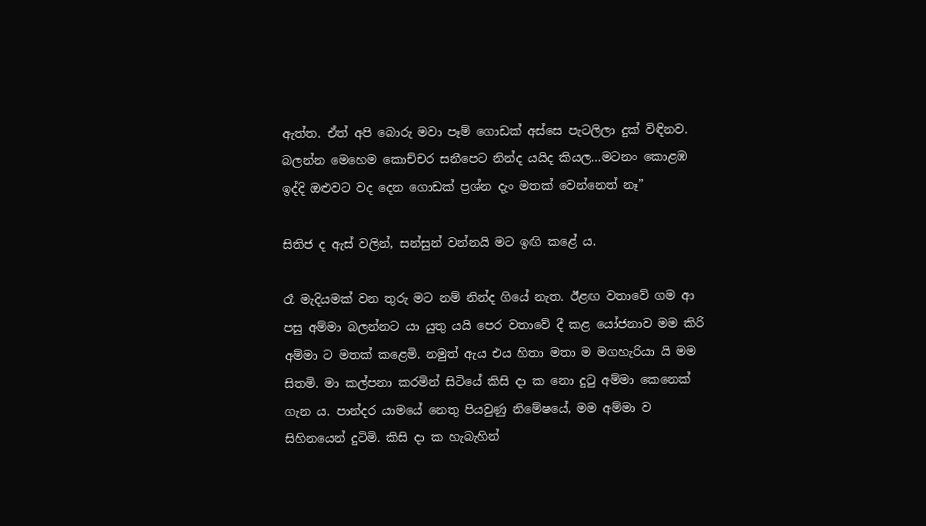ඇත්ත. ඒත් අපි බොරු මවා පෑම් ගොඩක් අස්සෙ පැටලිලා දුක් විඳිනව. බලන්න මෙහෙම කොච්චර සනීපෙට නින්ද යයිද කියල…මටනං කොළඹ ඉද්දි ඔළුවට වද දෙන ගොඩක් ප්‍රශ්න දැං මතක් වෙන්නෙත් නෑ”

සිතිජ ද ඇස් වලින්, සන්සුන් වන්නයි මට ඉඟි කළේ ය.

රෑ මැදියමක් වන තුරු මට නම් නින්ද ගියේ නැත. ඊළඟ වතාවේ ගම ආ පසු අම්මා බලන්නට යා යුතු යයි පෙර වතාවේ දී කළ යෝජනාව මම කිරි අම්මා ට මතක් කළෙමි. නමුත් ඇය එය හිතා මතා ම මගහැරියා යි මම සිතමි. මා කල්පනා කරමින් සිටියේ කිසි දා ක නො දුටු අම්මා කෙනෙක් ගැන ය. පාන්දර යාමයේ නෙතු පියවුණු නිමේෂයේ, මම අම්මා ව සිහිනයෙන් දුටිමි. කිසි දා ක හැබැහින්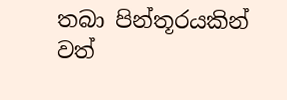තබා පින්තූරයකින් වත්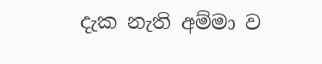දැක නැති අම්මා ව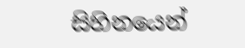සිහිනයෙන්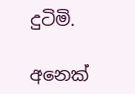දුටිමි.

අනෙක්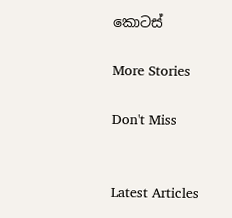කොටස්

More Stories

Don't Miss


Latest Articles